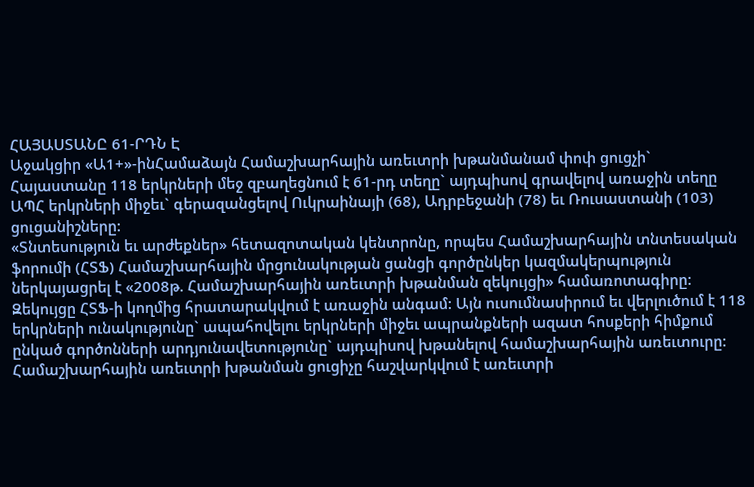ՀԱՅԱՍՏԱՆԸ 61-ՐԴՆ Է
Աջակցիր «Ա1+»-ինՀամաձայն Համաշխարհային առեւտրի խթանմանամ փոփ ցուցչի` Հայաստանը 118 երկրների մեջ զբաղեցնում է 61-րդ տեղը` այդպիսով գրավելով առաջին տեղը ԱՊՀ երկրների միջեւ` գերազանցելով Ուկրաինայի (68), Ադրբեջանի (78) եւ Ռուսաստանի (103) ցուցանիշները:
«Տնտեսություն եւ արժեքներ» հետազոտական կենտրոնը, որպես Համաշխարհային տնտեսական ֆորումի (ՀՏՖ) Համաշխարհային մրցունակության ցանցի գործընկեր կազմակերպություն ներկայացրել է «2008թ. Համաշխարհային առեւտրի խթանման զեկույցի» համառոտագիրը:
Զեկույցը ՀՏՖ-ի կողմից հրատարակվում է առաջին անգամ: Այն ուսումնասիրում եւ վերլուծում է 118 երկրների ունակությունը` ապահովելու երկրների միջեւ ապրանքների ազատ հոսքերի հիմքում ընկած գործոնների արդյունավետությունը` այդպիսով խթանելով համաշխարհային առեւտուրը:
Համաշխարհային առեւտրի խթանման ցուցիչը հաշվարկվում է առեւտրի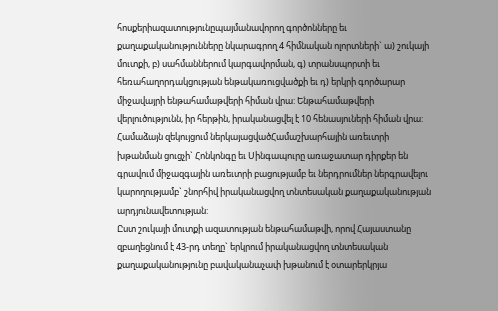հոսքերիազատությունըպայմանավորող գործոնները եւ քաղաքականությունները նկարագրող 4 հիմնական ոլորտների` ա) շուկայի մուտքի, բ) սահմաններում կարգավորման, գ) տրանսպորտի եւ հեռահաղորդակցության ենթակառուցվածքի եւ դ) երկրի գործարար միջավայրի ենթահամաթվերի հիման վրա: Ենթահամաթվերի վերլուծությունն, իր հերթին, իրականացվել է 10 հենասյուների հիման վրա:
Համաձայն զեկույցում ներկայացվածՀամաշխարհային առեւտրի խթանման ցուցչի` Հոնկոնգը եւ Սինգապուրը առաջատար դիրքեր են գրավում միջազգային առեւտրի բացությամբ եւ ներդրումներ ներգրավելու կարողությամբ` շնորհիվ իրականացվող տնտեսական քաղաքականության արդյունավետության:
Ըստ շուկայի մուտքի ազատության ենթահամաթվի, որով Հայաստանը զբաղեցնում է 43-րդ տեղը` երկրում իրականացվող տնտեսական քաղաքականությունը բավականաչափ խթանում է օտարերկրյա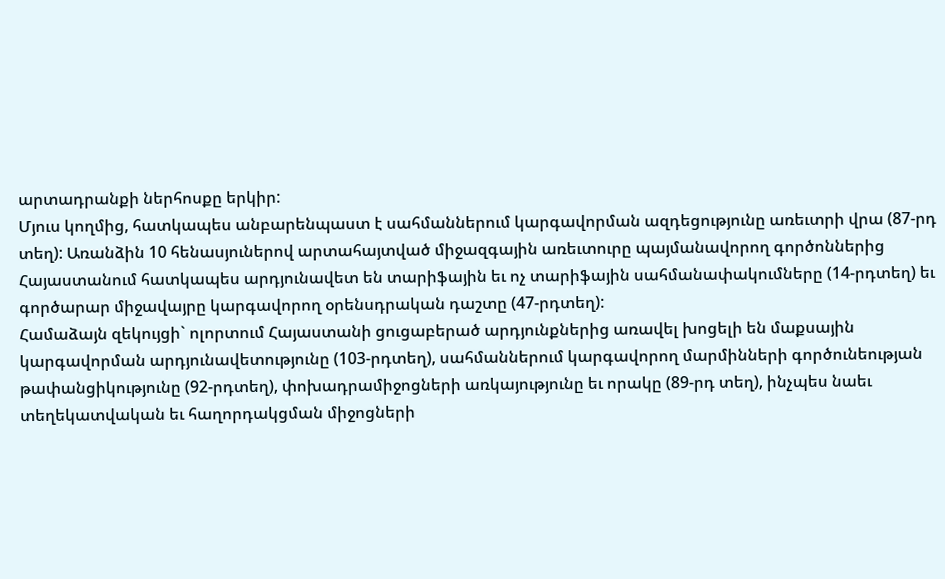արտադրանքի ներհոսքը երկիր:
Մյուս կողմից, հատկապես անբարենպաստ է սահմաններում կարգավորման ազդեցությունը առեւտրի վրա (87-րդ տեղ): Առանձին 10 հենասյուներով արտահայտված միջազգային առեւտուրը պայմանավորող գործոններից Հայաստանում հատկապես արդյունավետ են տարիֆային եւ ոչ տարիֆային սահմանափակումները (14-րդտեղ) եւ գործարար միջավայրը կարգավորող օրենսդրական դաշտը (47-րդտեղ):
Համաձայն զեկույցի` ոլորտում Հայաստանի ցուցաբերած արդյունքներից առավել խոցելի են մաքսային կարգավորման արդյունավետությունը (103-րդտեղ), սահմաններում կարգավորող մարմինների գործունեության թափանցիկությունը (92-րդտեղ), փոխադրամիջոցների առկայությունը եւ որակը (89-րդ տեղ), ինչպես նաեւ տեղեկատվական եւ հաղորդակցման միջոցների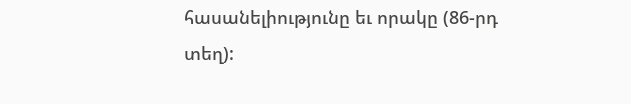հասանելիությունը եւ որակը (86-րդ տեղ):